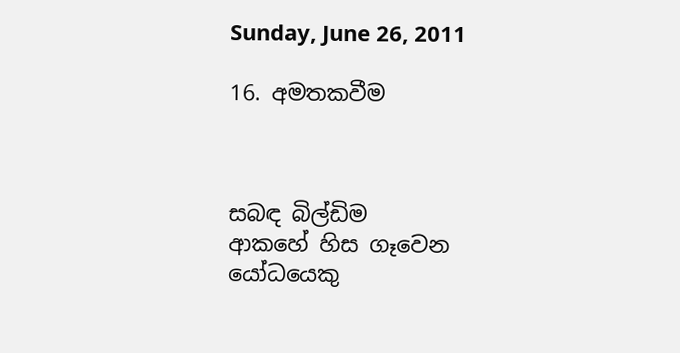Sunday, June 26, 2011

16. අමතකවීම



සබඳ බිල්ඩිම
ආකහේ හිස ගෑවෙන
යෝධයෙකු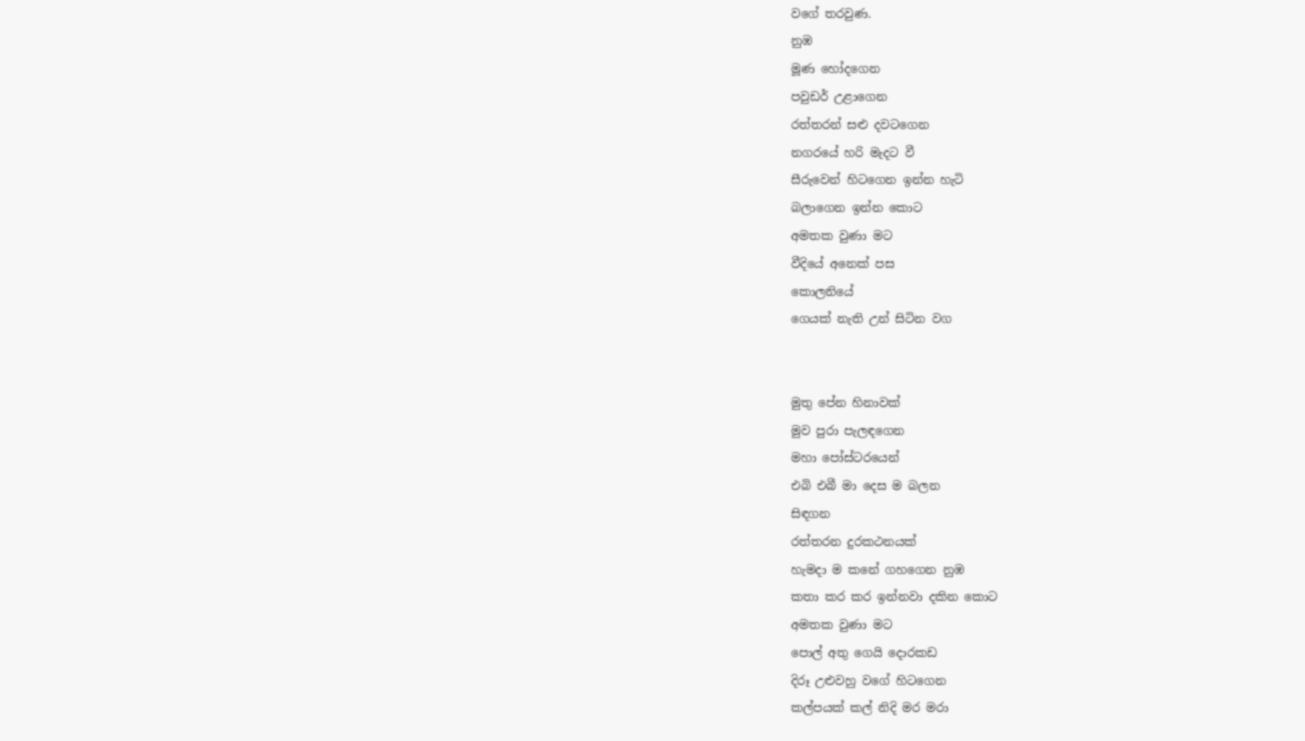වගේ තරවුණ.
නුඹ
මූණ හෝදගෙන
පවුඩර් උළාගෙන
රත්තරන් සළු දවටගෙන
නගරයේ හරි මැදට වී
සීරුවෙන් හිටගෙන ඉන්න හැටි
බලාගෙන ඉන්න කොට
අමතක වුණා මට
වීදියේ අනෙක් පස
කොලනියේ
ගෙයක් නැති උන් සිටින වග


මුතු පේන හිනාවක්
මුව පුරා පැලඳගෙන
මහා පෝස්ටරයෙන්
එබි එබී මා දෙස ම බලන
සිඳගන
රත්තරන දුරකථනයක්
හැමදා ම කනේ ගහගෙන නුඹ
කතා කර කර ඉන්නවා දකින කොට
අමතක වුණා මට
පොල් අතු ගෙයි දොරකඩ
දිරූ උළුවහු වගේ හිටගෙන
කල්පයක් කල් නිදි මර මරා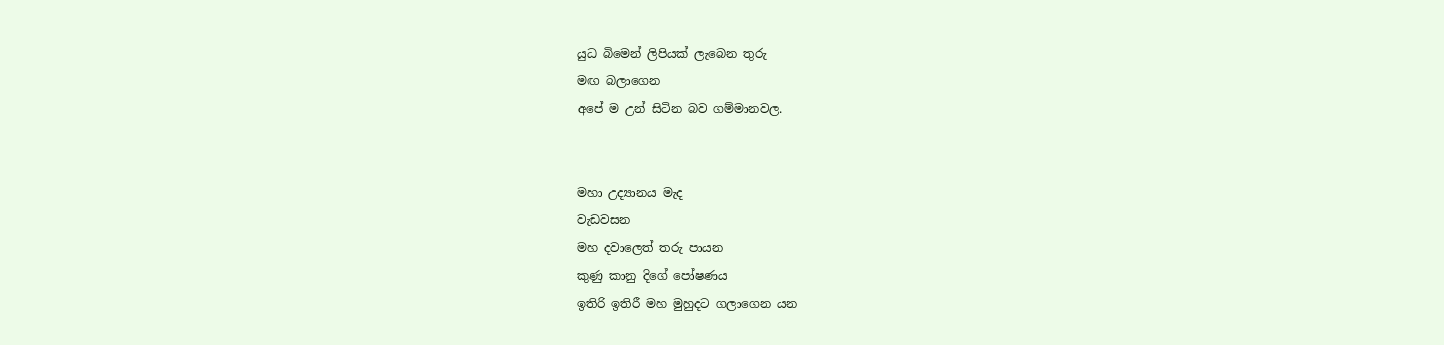යුධ බිමෙන් ලිපියක් ලැබෙන තුරු
මඟ බලාගෙන
අපේ ම උන් සිටින බව ගම්මානවල.


මහා උද්‍යානය මැද
වැඩවසන
මහ දවාලෙත් තරු පායන
කුණු කානු දිගේ පෝෂණය
ඉතිරි ඉතිරී මහ මුහුදට ගලාගෙන යන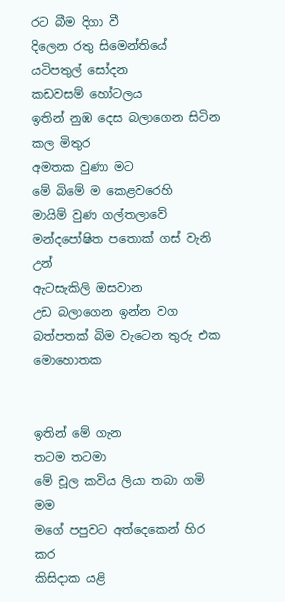රට බීම දිගා වී
දිලෙන රතු සිමෙන්තියේ
යටිපතුල් සෝදන
කඩවසම් හෝටලය
ඉතින් නුඹ දෙස බලාගෙන සිටින කල මිතුර
අමතක වුණා මට
මේ බිමේ ම කෙළවරෙහි
මායිම් වුණ ගල්තලාවේ
මන්දපෝෂිත පතොක් ගස් වැනි උන්
ඇටසැකිලි ඔසවාන
උඩ බලාගෙන ඉන්න වග
බත්පතක් බිම වැටෙන තුරු එක මොහොතක


ඉතින් මේ ගැන
තටම තටමා
මේ චූල කවිය ලියා තබා ගමි මම
මගේ පපුවට අත්දෙකෙන් හිර කර
කිසිදාක යළි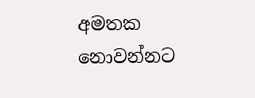අමතක නොවන්නට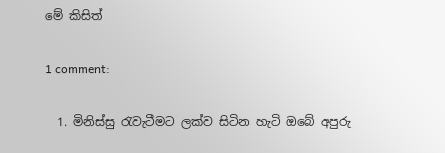මේ කිසිත්

1 comment:

  1. මිනිස්සු රැවැටීමට ලක්ව සිටින හැටි ඔබේ අපුරු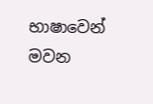භාෂාවෙන් මවන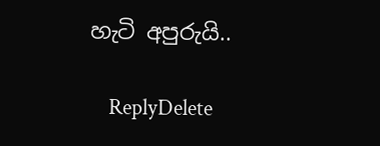හැටි අපුරුයි..

    ReplyDelete